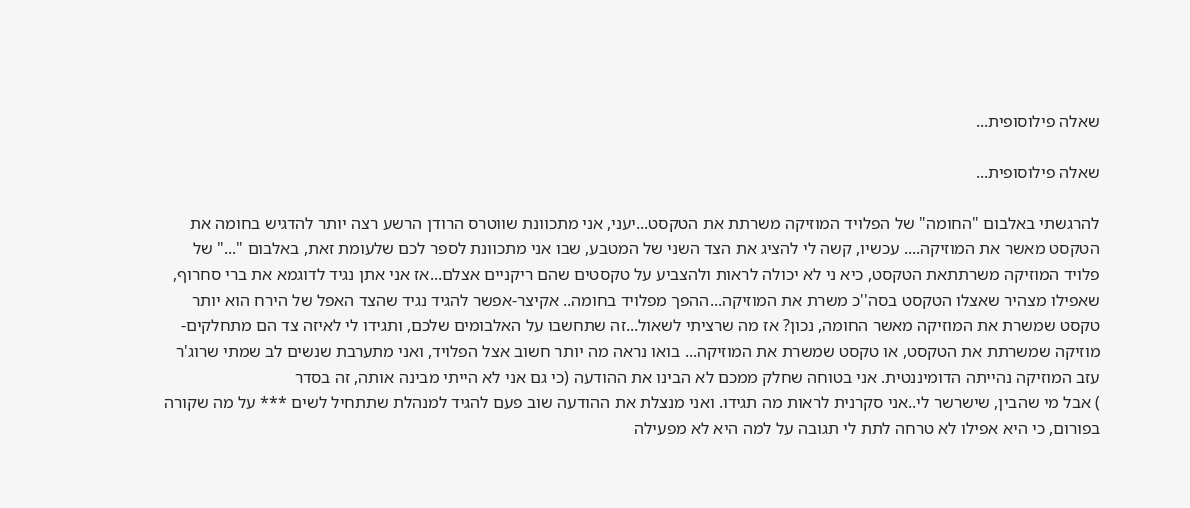שאלה פילוסופית...

שאלה פילוסופית...

להרגשתי באלבום "החומה" של הפלויד המוזיקה משרתת את הטקסט...יעני, אני מתכוונת שווטרס הרודן הרשע רצה יותר להדגיש בחומה את הטקסט מאשר את המוזיקה.... עכשיו, קשה לי להציג את הצד השני של המטבע, שבו אני מתכוונת לספר לכם שלעומת זאת, באלבום "..." של פלויד המוזיקה משרתתאת הטקסט, כיא ני לא יכולה לראות ולהצביע על טקסטים שהם ריקניים אצלם...אז אני אתן נגיד לדוגמא את ברי סחרוף, שאפילו מצהיר שאצלו הטקסט בסה''כ משרת את המוזיקה...ההפך מפלויד בחומה.. אקיצר-אפשר להגיד נגיד שהצד האפל של הירח הוא יותר טקסט שמשרת את המוזיקה מאשר החומה, נכון? אז מה שרציתי לשאול...זה שתחשבו על האלבומים שלכם, ותגידו לי לאיזה צד הם מתחלקים- מוזיקה שמשרתת את הטקסט, או טקסט שמשרת את המוזיקה... בואו נראה מה יותר חשוב אצל הפלויד, ואני מתערבת שנשים לב שמתי שרוג'ר עזב המוזיקה נהייתה הדומיננטית. אני בטוחה שחלק ממכם לא הבינו את ההודעה (כי גם אני לא הייתי מבינה אותה, זה בסדר
) אבל מי שהבין, שישרשר לי..אני סקרנית לראות מה תגידו. ואני מנצלת את ההודעה שוב פעם להגיד למנהלת שתתחיל לשים *** על מה שקורה בפורום, כי היא אפילו לא טרחה לתת לי תגובה על למה היא לא מפעילה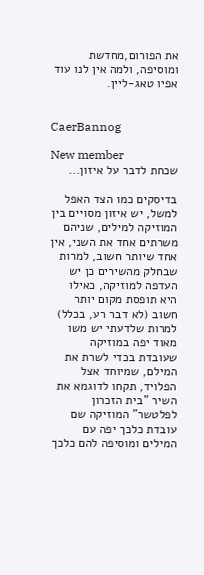את הפורום,מחדשת ומוסיפה, ולמה אין לנו עוד אפיו טאג-ליין.


CaerBannog

New member
שכחת לדבר על איזון...

בדיסקים כמו הצד האפל למשל, יש איזון מסויים בין המוזיקה למילים, שניהם משרתים אחד את השני, אין אחד שיותר חשוב, למרות שבחלק מהשירים כן יש העדפה למוזיקה, כאילו היא תופסת מקום יותר חשוב (לא דבר רע, בכלל) למרות שלדעתי יש משו מאוד יפה במוזיקה שעובדת בכדי לשרת את המילם, שמיוחד אצל הפלויד, תקחו לדוגמא את השיר "בית הזכרון לפלטשר" המוזיקה שם עובדת כלכך יפה עם המילים ומוסיפה להם כלכך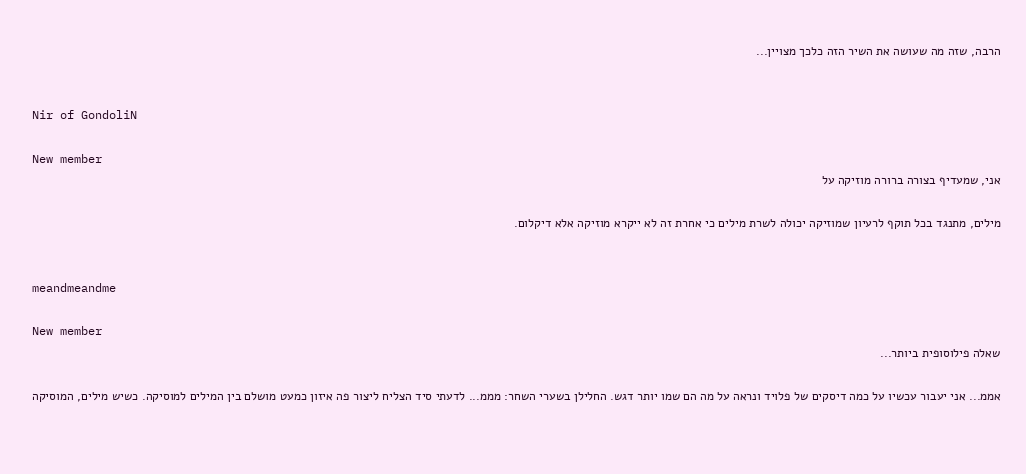הרבה, שזה מה שעושה את השיר הזה כלכך מצויין...


Nir of GondoliN

New member
אני, שמעדיף בצורה ברורה מוזיקה על

מילים, מתנגד בכל תוקף לרעיון שמוזיקה יכולה לשרת מילים כי אחרת זה לא ייקרא מוזיקה אלא דיקלום.


meandmeandme

New member
שאלה פילוסופית ביותר...

אממ... אני יעבור עכשיו על כמה דיסקים של פלויד ונראה על מה הם שמו יותר דגש. החלילן בשערי השחר: מממ... לדעתי סיד הצליח ליצור פה איזון כמעט מושלם בין המילים למוסיקה. כשיש מילים, המוסיקה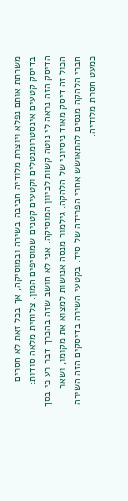משרתת אותם נפלא ויוצרת מלודיה חביבה בשירה ובמוסיקה, אך בכל זאת לא חסרים בדיסק קטעים אינסטרומנטלים וקטעים קטנים שמוסיפים המון. צלוחית מלאה סודות: הדיסק הזה נראה לי נוטה קשות לכיוון המוסיקה. אני לא חושב שזה בהכרך דבר רע כי בסך הכול זה דיסק מאוד ניסיוני של הלהקה. גילמור מנסה אנושות למצוא את מקומו, ושאר חברי הלהקה מנסים להתאושש אחרי הפרידה של סיד. בקטעי השירה בדיסקים הזה השירה כמעט חסרת מלודיה.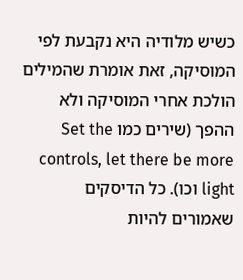כשיש מלודיה היא נקבעת לפי המוסיקה, זאת אומרת שהמילים הולכת אחרי המוסיקה ולא ההפך (שירים כמו Set the controls, let there be more light וכו). כל הדיסקים שאמורים להיות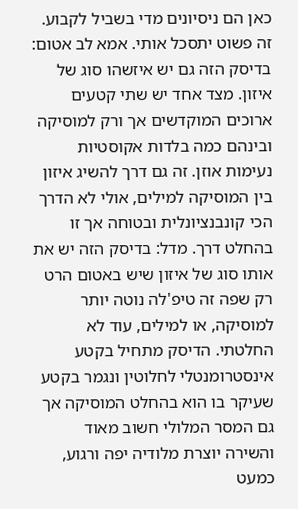כאן הם ניסיונים מדי בשביל לקבוע. זה פשוט יתסכל אותי. אמא לב אטום: בדיסק הזה גם יש איזשהו סוג של איזון. מצד אחד יש שתי קטעים ארוכים המוקדשים אך ורק למוסיקה ובינהם כמה בלדות אקוסטיות נעימות אוזן. זה גם דרך להשיג איזון בין המוסיקה למילים, אולי לא הדרך הכי קונבנציונלית ובטוחה אך זו בהחלט דרך. מדל: בדיסק הזה יש את אותו סוג של איזון שיש באטום הרט רק שפה זה טיפ'לה נוטה יותר למוסיקה, או למילים, עוד לא החלטתי. הדיסק מתחיל בקטע אינסטרומנטלי לחלוטין ונגמר בקטע שעיקר בו הוא בהחלט המוסיקה אך גם המסר המלולי חשוב מאוד והשירה יוצרת מלודיה יפה ורגוע, כמעט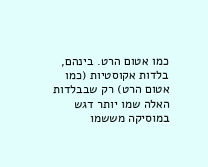כמו אטום הרט. בינהם, בלדות אקוסטיות (כמו אטום הרט) רק שבבלדות האלה שמו יותר דגש במוסיקה מששמו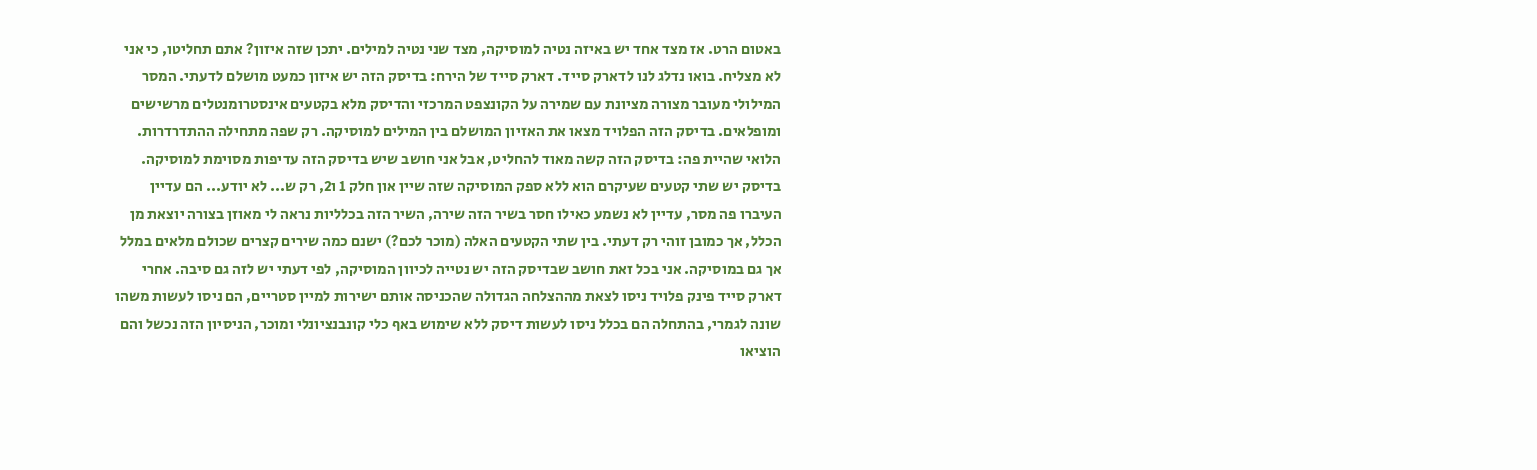באטום הרט. אז מצד אחד יש באיזה נטיה למוסיקה, מצד שני נטיה למילים. יתכן שזה איזון? אתם תחליטו, כי אני לא מצליח. בואו נדלג לנו לדארק סייד. דארק סייד של הירח: בדיסק הזה יש איזון כמעט מושלם לדעתי. המסר המילולי מעובר מצורה מציונת עם שמירה על הקונצפט המרכזי והדיסק מלא בקטעים אינסטרומנטלים מרשישים ומופלאים. בדיסק הזה הפלויד מצאו את האזיון המושלם בין המילים למוסיקה. רק שפה מתחילה ההתדרדרות. הלואי שהיית פה: בדיסק הזה קשה מאוד להחליט, אבל אני חושב שיש בדיסק הזה עדיפות מסוימת למוסיקה. בדיסק יש שתי קטעים שעיקרם הוא ללא ספק המוסיקה שזה שיין און חלק 1 ו2, רק ש... לא יודע... הם עדיין העיברו פה מסר, עדיין לא נשמע כאילו חסר בשיר הזה שירה, השיר הזה בכלליות נראה לי מאוזן בצורה יוצאת מן הכלל, אך כמובן זוהי רק דעתי. בין שתי הקטעים האלה (מוכר לכם?) ישנם כמה שירים קצרים שכולם מלאים במלל אך גם במוסיקה. אני בכל זאת חושב שבדיסק הזה יש נטייה לכיוון המוסיקה, לפי דעתי יש לזה גם סיבה. אחרי דארק סייד פינק פלויד ניסו לצאת מההצלחה הגדולה שהכניסה אותם ישירות למיין סטריים, הם ניסו לעשות משהו שונה לגמרי, בהתחלה הם בכלל ניסו לעשות דיסק ללא שימוש באף כלי קונבנציונלי ומוכר, הניסיון הזה נכשל והם הוציאו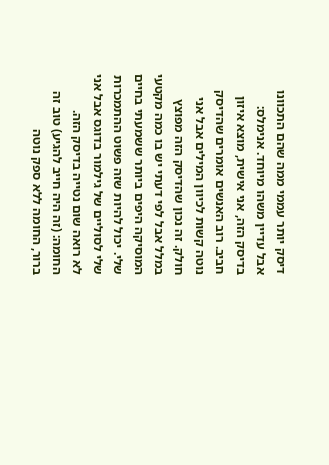דיסק יותר עממי ממה שהם התכוונו אבל עדיין משהו מיוחד. אנימלס: בדיסק הזה, אני אישית, מוצא איזון חביב. רוב האנשים אומרים שהדיסק נוטה קשות לכיוון המילים אבל אני חולק. זה נכון שהדיסק הזה מפוצץ במלל אבל לפי דעתי יש בו כמה מקטעי המוסיקה היפים ביותר ששמעתי בחיים שלי. יכול להיות שזה פשוט ההתמכרות שלי לסוליים של גילמור בדוגס אבל אני לא רואה שום נטייה בדיסק הזה. החומה: (זה היה חייב להגיע) טוב זה ברור, החומה ללא ספק נוטה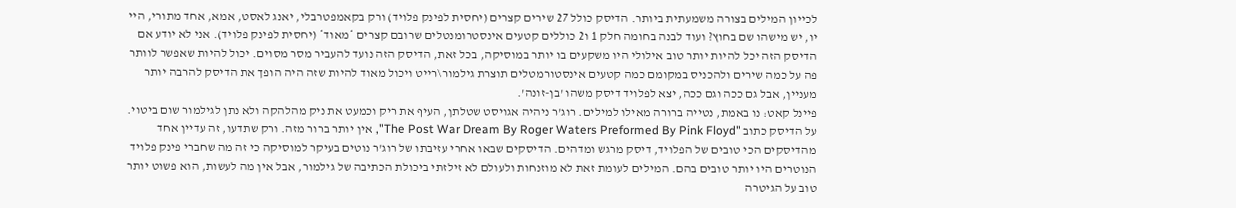לכייון המילים בצורה משמעתית ביותר. הדיסק כולל 27 שירים קצרים (יחסית לפינק פלויד) ורק בקאמפטרבלי, יאנג לאסט, אמא, אחד מתורי, היי יו, יש מישהו שם בחוץ? ועוד לבנה בחומה חלק 1 ו2 כוללים קטעים אינסטרומנטלים שרובם קצרים *מאוד* (יחסית לפינק פלויד). אני לא יודע אם הדיסק הזה יכל להיות יותר טוב אילולי היו משקעים בו יותר במוסיקה, בכל זאת, הדיסק הזה נועד להעביר מסר מסוים. יכול להיות שאפשר לוותר פה על כמה שירים ולהכניס במקומם כמה קטעים אינסטורמטלים תוצרת גילמור\רייט ויכול מאוד להיות שזה היה הופך את הדיסק להרבה יותר מעניין, אבל גם ככה וגם ככה, יצא לפלויד דיסק משהו 'בן-זונה'.
פיינל קאט: נו באמת, נטייה ברורה מאילו למילים. רוג'ר ניהיה אגויסט שטלתן, העיף את ריק וכמעט את ניק מהלהקה ולא נתן לגילמור שום ביטוי. על הדיסק כתוב "The Post War Dream By Roger Waters Preformed By Pink Floyd", אין יותר ברור מזה. ורק שתדעו, זה עדיין אחד מהדיסקים הכי טובים של הפלויד, דיסק מרגש ומדהים. הדיסקים שבאו אחרי עזיבתו של רוג'ר נוטים בעיקר למוסיקה כי זה מה שחברי פינק פלויד הנוטרים היו יותר טובים בהם. המילים לעומת זאת לא מוזנחות ולעולם לא זילזתי ביכולת הכתיבה של גילמור, אבל אין מה לעשות, הוא פשוט יותר טוב על הגיטרה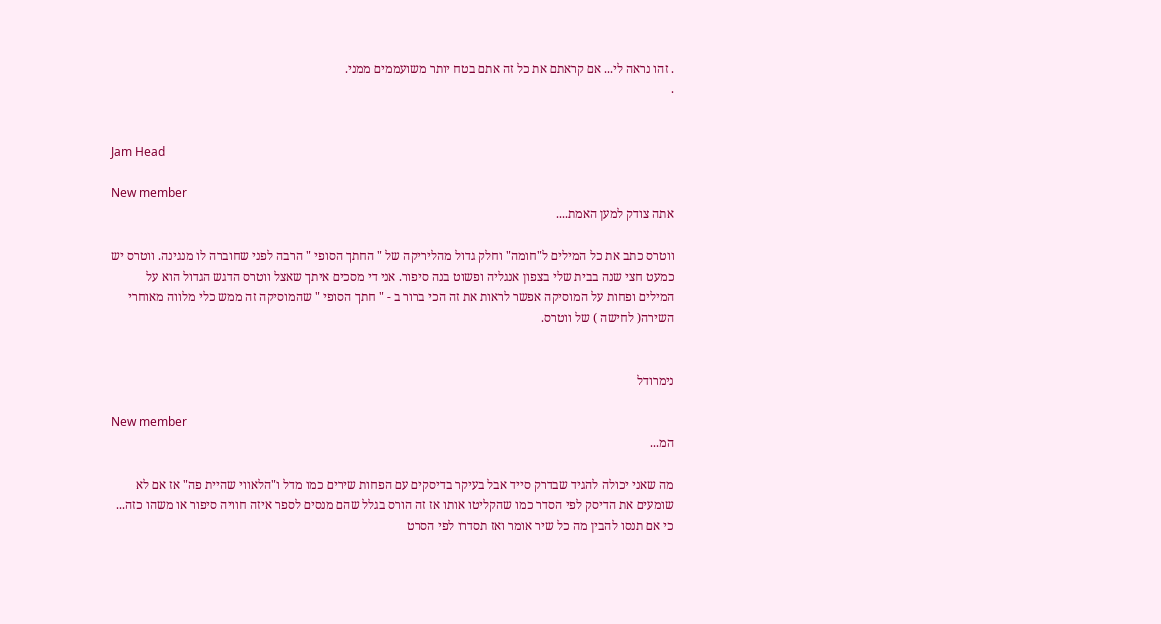. זהו נראה לי... אם קראתם את כל זה אתם בטח יותר משועממים ממני.
.


Jam Head

New member
אתה צודק למען האמת....

ווטרס כתב את כל המילים ל"חומה" וחלק גדול מהליריקה של " החתך הסופי " הרבה לפני שחוברה לו מנגינה. ווטרס יש כמעט חצי שנה בבית שלי בצפון אנגליה ופשוט בנה סיפור. אני די מסכים איתך שאצל ווטרס הדגש הגדול הוא על המילים ופחות על המוסיקה אפשר לראות את זה הכי ברור ב - " חתך הסופי " שהמוסיקה זה ממש כלי מלווה מאוחרי השירה( לחישה ) של ווטרס.


נימרודל

New member
המ...

מה שאני יכולה להגיד שבדרק סייד אבל בעיקר בדיסקים עם הפחות שירים כמו מדל ו"הלאווי שהיית פה" אז אם לא שומעים את הדיסק לפי הסדר כמו שהקליטו אותו אז זה הורס בגלל שהם מנסים לספר איזה חוויה סיפור או משהו כזה... כי אם תנסו להבין מה כל שיר אומר ואז תסדרו לפי הסרט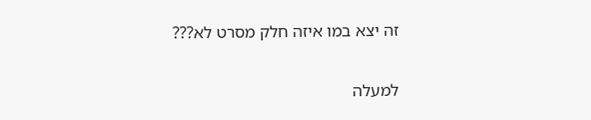זה יצא במו איזה חלק מסרט לא???

למעלה